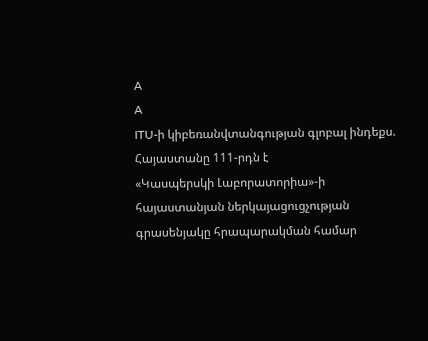A
A
ITU-ի կիբեռանվտանգության գլոբալ ինդեքս. Հայաստանը 111-րդն է
«Կասպերսկի Լաբորատորիա»-ի հայաստանյան ներկայացուցչության գրասենյակը հրապարակման համար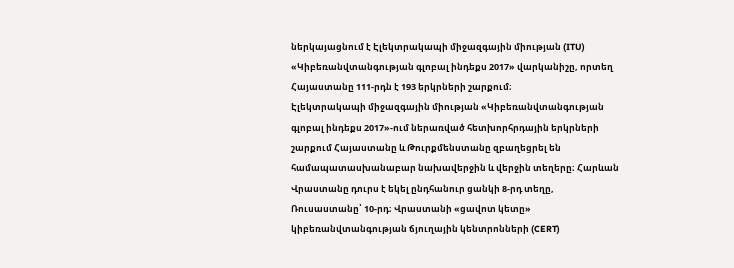ներկայացնում է Էլեկտրակապի միջազգային միության (ITU) «Կիբեռանվտանգության գլոբալ ինդեքս 2017» վարկանիշը, որտեղ Հայաստանը 111-րդն է 193 երկրների շարքում։
Էլեկտրակապի միջազգային միության «Կիբեռանվտանգության գլոբալ ինդեքս 2017»-ում ներառված հետխորհրդային երկրների շարքում Հայաստանը և Թուրքմենստանը զբաղեցրել են համապատասխանաբար նախավերջին և վերջին տեղերը։ Հարևան Վրաստանը դուրս է եկել ընդհանուր ցանկի 8-րդ տեղը, Ռուսաստանը՝ 10-րդ։ Վրաստանի «ցավոտ կետը» կիբեռանվտանգության ճյուղային կենտրոնների (CERT)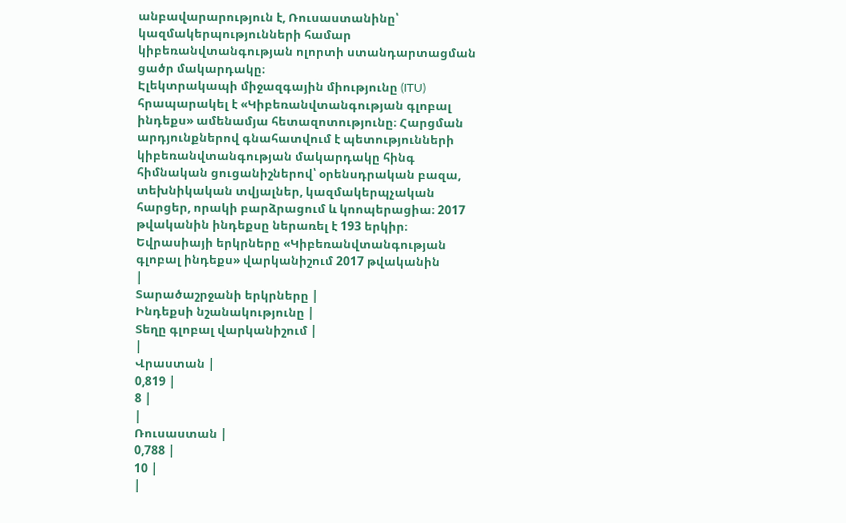անբավարարություն է, Ռուսաստանինը՝ կազմակերպությունների համար կիբեռանվտանգության ոլորտի ստանդարտացման ցածր մակարդակը։
Էլեկտրակապի միջազգային միությունը (ITU) հրապարակել է «Կիբեռանվտանգության գլոբալ ինդեքս» ամենամյա հետազոտությունը։ Հարցման արդյունքներով գնահատվում է պետությունների կիբեռանվտանգության մակարդակը հինգ հիմնական ցուցանիշներով՝ օրենսդրական բազա, տեխնիկական տվյալներ, կազմակերպչական հարցեր, որակի բարձրացում և կոոպերացիա։ 2017 թվականին ինդեքսը ներառել է 193 երկիր։
Եվրասիայի երկրները «Կիբեռանվտանգության գլոբալ ինդեքս» վարկանիշում 2017 թվականին
|
Տարածաշրջանի երկրները |
Ինդեքսի նշանակությունը |
Տեղը գլոբալ վարկանիշում |
|
Վրաստան |
0,819 |
8 |
|
Ռուսաստան |
0,788 |
10 |
|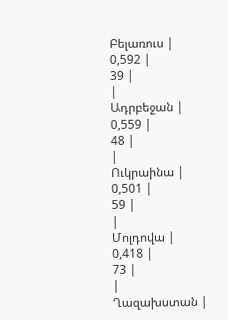Բելառուս |
0,592 |
39 |
|
Ադրբեջան |
0,559 |
48 |
|
Ուկրաինա |
0,501 |
59 |
|
Մոլդովա |
0,418 |
73 |
|
Ղազախստան |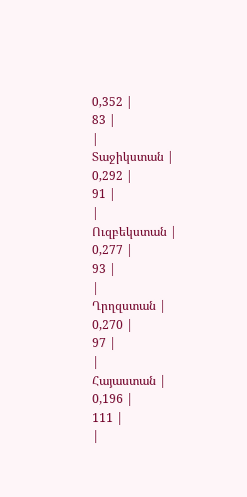0,352 |
83 |
|
Տաջիկստան |
0,292 |
91 |
|
Ուզբեկստան |
0,277 |
93 |
|
Ղրղզստան |
0,270 |
97 |
|
Հայաստան |
0,196 |
111 |
|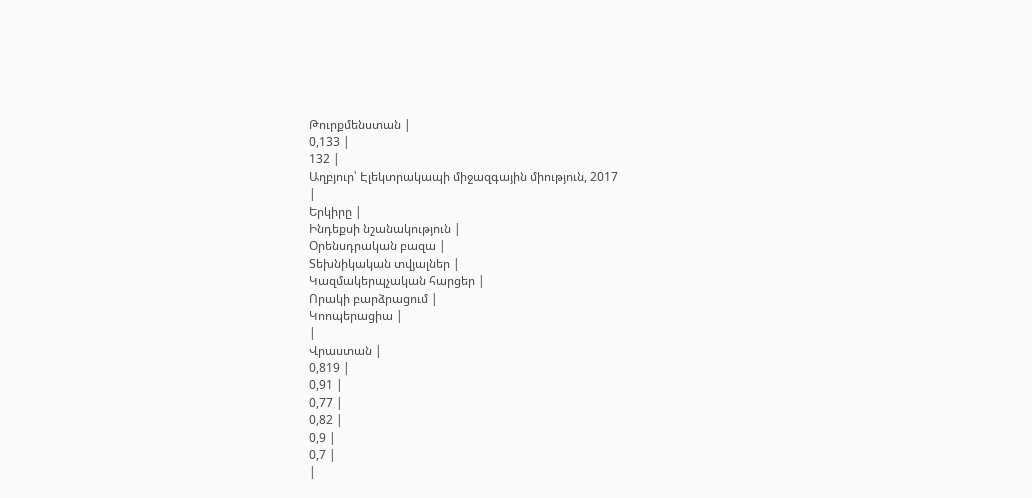Թուրքմենստան |
0,133 |
132 |
Աղբյուր՝ Էլեկտրակապի միջազգային միություն, 2017
|
Երկիրը |
Ինդեքսի նշանակություն |
Օրենսդրական բազա |
Տեխնիկական տվյալներ |
Կազմակերպչական հարցեր |
Որակի բարձրացում |
Կոոպերացիա |
|
Վրաստան |
0,819 |
0,91 |
0,77 |
0,82 |
0,9 |
0,7 |
|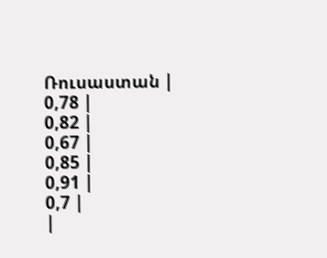Ռուսաստան |
0,78 |
0,82 |
0,67 |
0,85 |
0,91 |
0,7 |
|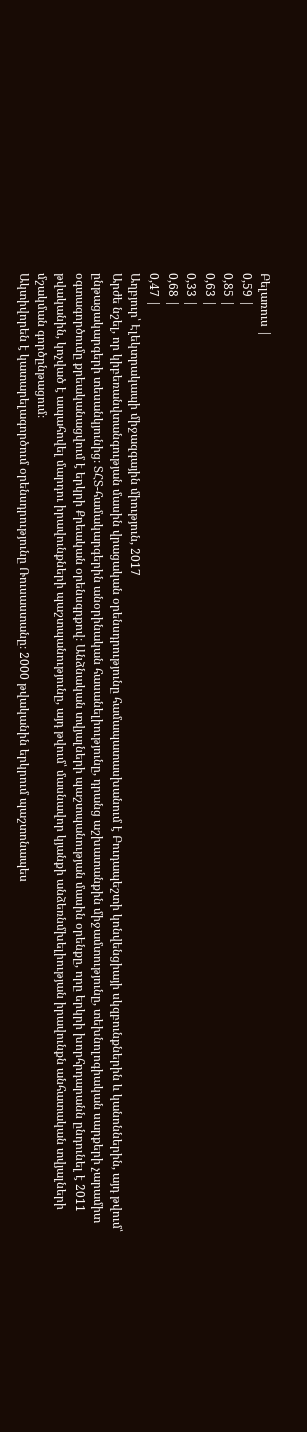Բելառուս |
0,59 |
0,85 |
0,63 |
0,33 |
0,68 |
0,47 |
Աղբյուր՝ Էլեկտրակապի միջազգային միություն, 2017
Արժե նշել, որ կիբեռանվտանգության մասին վրացական օրենսդրությունը համապատասխանում է Բուդապեշտի կոնվենցիայի սկզբունքներին և կանոններին, այդ թվում՝ ընթացակարգերի տեսանկյունից։ ՏՀՏ-համակարգերին անօրինական հասանելիությունը, դրանց աշխատանքին միջամտությունը, տեխնոլոգիական սարքերի չարամիտ օգտագործումը քրեականացվում է երկրի Քրեական օրենսգրքով։ Անձնական տվյալների պաշտպանության մասին օրենքը, որը երկրի խորհրդարանն ընդունել է 2011 թվականին, կոչված է ապահովել մարդու իրավունքների պաշտպանությունը, այդ թվում՝ մասնավոր կյանքի անձեռնմխելիության իրավունքն անհատական տվյալների մշակման գործընթացում։
Ակտիվորեն է կատարելագործում օրենսդրությունը Ռուսաստանը։ 2000 թվականին երկրում պաշտոնապես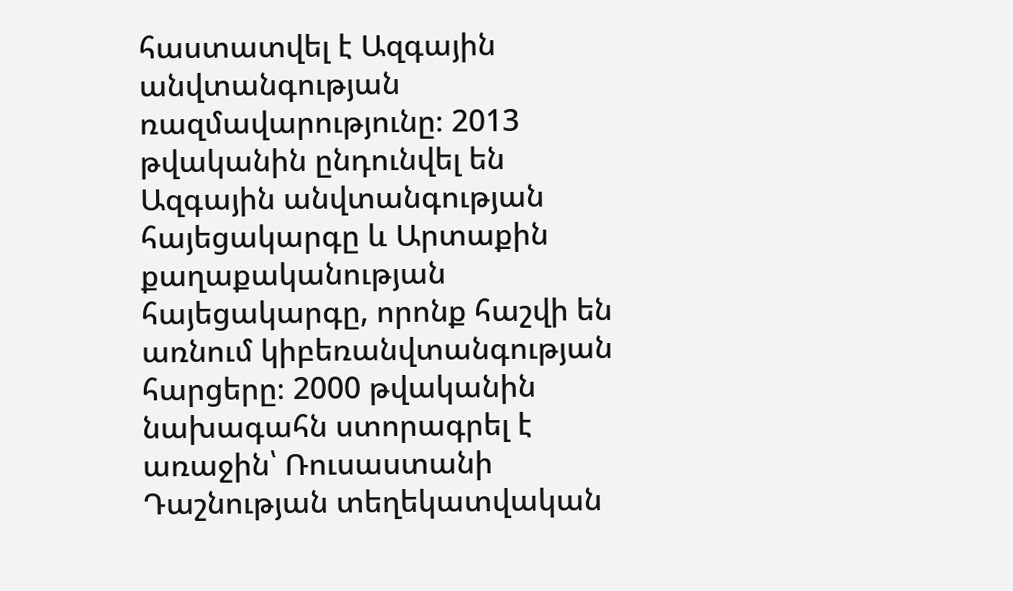հաստատվել է Ազգային անվտանգության ռազմավարությունը։ 2013 թվականին ընդունվել են Ազգային անվտանգության հայեցակարգը և Արտաքին քաղաքականության հայեցակարգը, որոնք հաշվի են առնում կիբեռանվտանգության հարցերը։ 2000 թվականին նախագահն ստորագրել է առաջին՝ Ռուսաստանի Դաշնության տեղեկատվական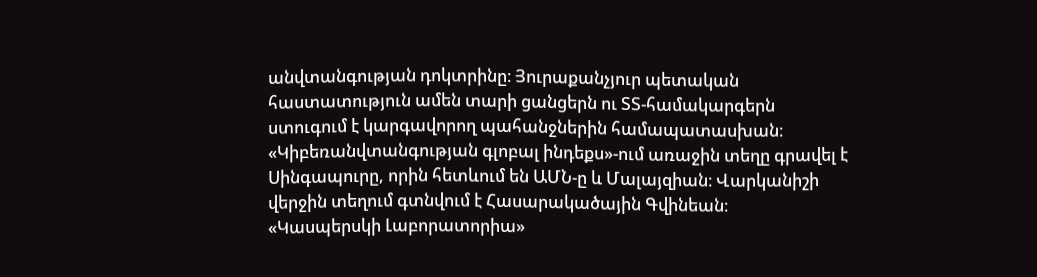անվտանգության դոկտրինը։ Յուրաքանչյուր պետական հաստատություն ամեն տարի ցանցերն ու ՏՏ-համակարգերն ստուգում է կարգավորող պահանջներին համապատասխան։
«Կիբեռանվտանգության գլոբալ ինդեքս»-ում առաջին տեղը գրավել է Սինգապուրը, որին հետևում են ԱՄՆ-ը և Մալայզիան։ Վարկանիշի վերջին տեղում գտնվում է Հասարակածային Գվինեան։
«Կասպերսկի Լաբորատորիա»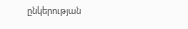ընկերության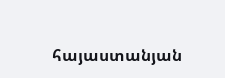հայաստանյան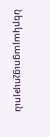ներկայացուցչություն